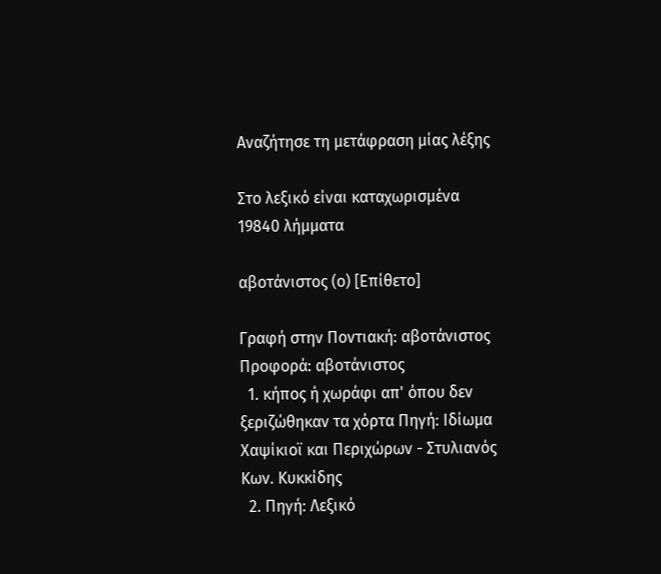Αναζήτησε τη μετάφραση μίας λέξης

Στο λεξικό είναι καταχωρισμένα 19840 λήμματα

αβοτάνιστος (ο) [Επίθετο]

Γραφή στην Ποντιακή: αβοτάνιστος Προφορά: αβοτάνιστος
  1. κήπος ή χωράφι απ' όπου δεν ξεριζώθηκαν τα χόρτα Πηγή: Ιδίωμα Χαψίκιοϊ και Περιχώρων - Στυλιανός Κων. Κυκκίδης
  2. Πηγή: Λεξικό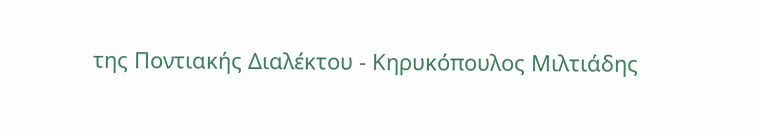της Ποντιακής Διαλέκτου - Κηρυκόπουλος Μιλτιάδης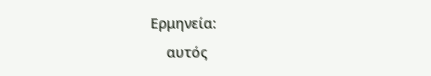Ερμηνεία:
    αυτός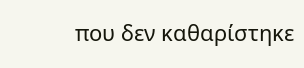που δεν καθαρίστηκε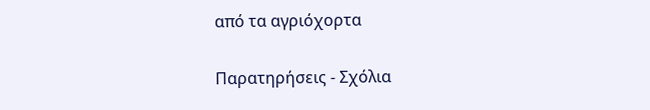από τα αγριόχορτα

Παρατηρήσεις - Σχόλια